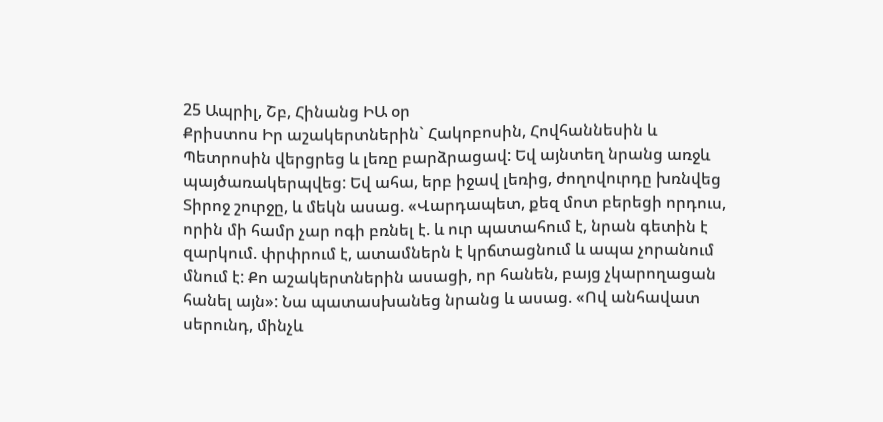25 Ապրիլ, Շբ, Հինանց ԻԱ օր
Քրիստոս Իր աշակերտներին` Հակոբոսին, Հովհաննեսին և Պետրոսին վերցրեց և լեռը բարձրացավ: Եվ այնտեղ նրանց առջև պայծառակերպվեց: Եվ ահա, երբ իջավ լեռից, ժողովուրդը խռնվեց Տիրոջ շուրջը, և մեկն ասաց. «Վարդապետ, քեզ մոտ բերեցի որդուս, որին մի համր չար ոգի բռնել է. և ուր պատահում է, նրան գետին է զարկում. փրփրում է, ատամներն է կրճտացնում և ապա չորանում մնում է: Քո աշակերտներին ասացի, որ հանեն, բայց չկարողացան հանել այն»: Նա պատասխանեց նրանց և ասաց. «Ով անհավատ սերունդ, մինչև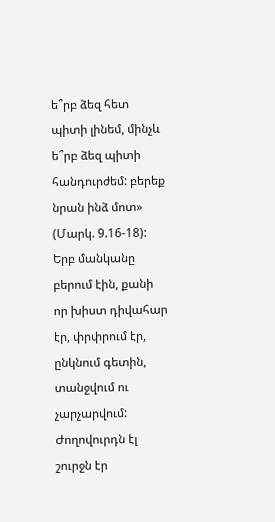ե՞րբ ձեզ հետ պիտի լինեմ, մինչև ե՞րբ ձեզ պիտի հանդուրժեմ: բերեք նրան ինձ մոտ» (Մարկ. 9.16-18): Երբ մանկանը բերում էին, քանի որ խիստ դիվահար էր, փրփրում էր, ընկնում գետին, տանջվում ու չարչարվում: Ժողովուրդն էլ շուրջն էր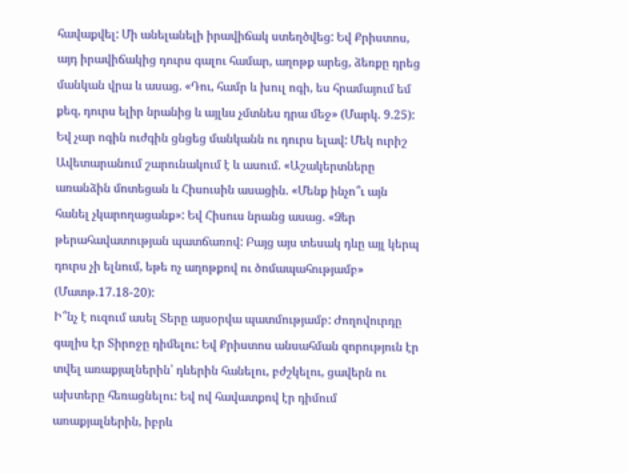հավաքվել: Մի անելանելի իրավիճակ ստեղծվեց: Եվ Քրիստոս, այդ իրավիճակից դուրս գալու համար, աղոթք արեց, ձեռքը դրեց մանկան վրա և ասաց. «Դու, համր և խուլ ոգի, ես հրամայում եմ քեզ, դուրս ելիր նրանից և այլևս չմտնես դրա մեջ» (Մարկ. 9.25): Եվ չար ոգին ուժգին ցնցեց մանկանն ու դուրս ելավ: Մեկ ուրիշ Ավետարանում շարունակում է և ասում. «Աշակերտները առանձին մոտեցան և Հիսուսին ասացին. «Մենք ինչո՞ւ այն հանել չկարողացանք»: Եվ Հիսուս նրանց ասաց. «Ձեր թերահավատության պատճառով: Բայց այս տեսակ դևը այլ կերպ դուրս չի ելնում, եթե ոչ աղոթքով ու ծոմապահությամբ» (Մատթ.17.18-20):
Ի՞նչ է ուզում ասել Տերը այսօրվա պատմությամբ: Ժողովուրդը գալիս էր Տիրոջը դիմելու: Եվ Քրիստոս անսահման զորություն էր տվել առաքյալներին՝ դևերին հանելու, բժշկելու, ցավերն ու ախտերը հեռացնելու: Եվ ով հավատքով էր դիմում առաքյալներին, իբրև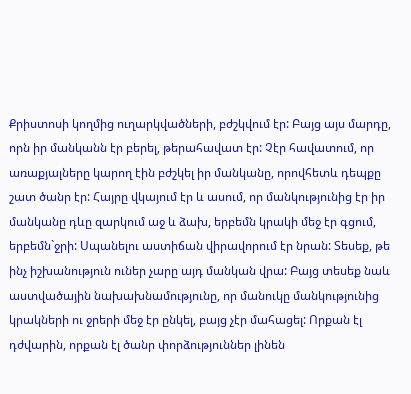Քրիստոսի կողմից ուղարկվածների, բժշկվում էր: Բայց այս մարդը, որն իր մանկանն էր բերել, թերահավատ էր: Չէր հավատում, որ առաքյալները կարող էին բժշկել իր մանկանը, որովհետև դեպքը շատ ծանր էր: Հայրը վկայում էր և ասում, որ մանկությունից էր իր մանկանը դևը զարկում աջ և ձախ, երբեմն կրակի մեջ էր գցում, երբեմն`ջրի: Սպանելու աստիճան վիրավորում էր նրան: Տեսեք, թե ինչ իշխանություն ուներ չարը այդ մանկան վրա: Բայց տեսեք նաև աստվածային նախախնամությունը, որ մանուկը մանկությունից կրակների ու ջրերի մեջ էր ընկել, բայց չէր մահացել: Որքան էլ դժվարին, որքան էլ ծանր փորձություններ լինեն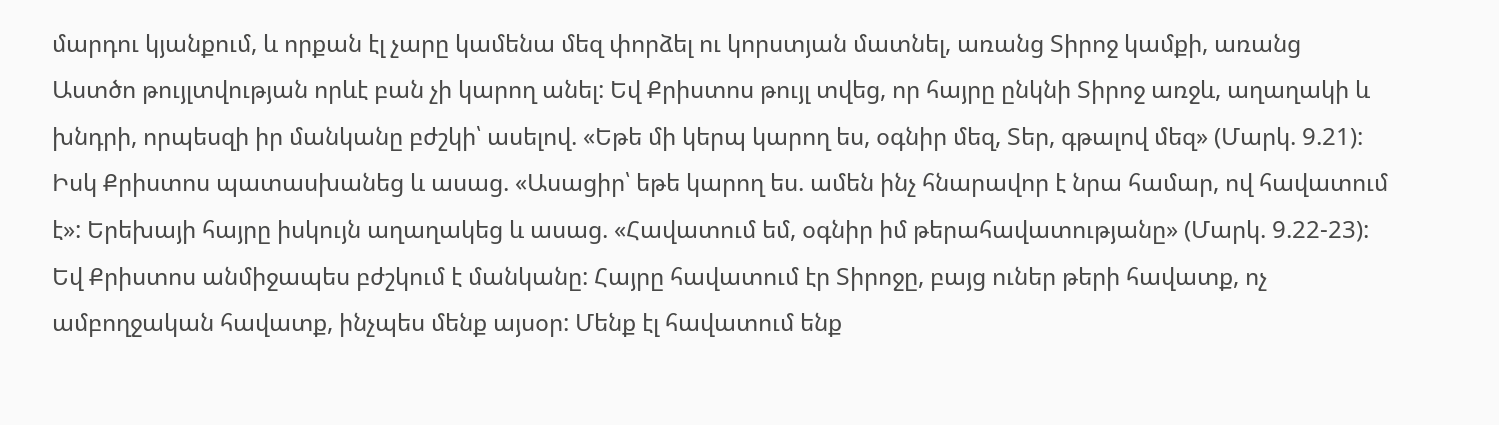մարդու կյանքում, և որքան էլ չարը կամենա մեզ փորձել ու կորստյան մատնել, առանց Տիրոջ կամքի, առանց Աստծո թույլտվության որևէ բան չի կարող անել: Եվ Քրիստոս թույլ տվեց, որ հայրը ընկնի Տիրոջ առջև, աղաղակի և խնդրի, որպեսզի իր մանկանը բժշկի՝ ասելով. «Եթե մի կերպ կարող ես, օգնիր մեզ, Տեր, գթալով մեզ» (Մարկ. 9.21): Իսկ Քրիստոս պատասխանեց և ասաց. «Ասացիր՝ եթե կարող ես. ամեն ինչ հնարավոր է նրա համար, ով հավատում է»: Երեխայի հայրը իսկույն աղաղակեց և ասաց. «Հավատում եմ, օգնիր իմ թերահավատությանը» (Մարկ. 9.22-23): Եվ Քրիստոս անմիջապես բժշկում է մանկանը: Հայրը հավատում էր Տիրոջը, բայց ուներ թերի հավատք, ոչ ամբողջական հավատք, ինչպես մենք այսօր: Մենք էլ հավատում ենք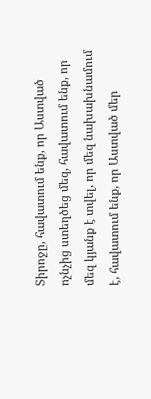Տիրոջը, հավատում ենք, որ Աստված ոչնչից ստեղծեց մեզ, հավատում ենք, որ մեզ կյանք է տվել, որ մեզ նախախնամում է, հավատում ենք, որ Աստված մեր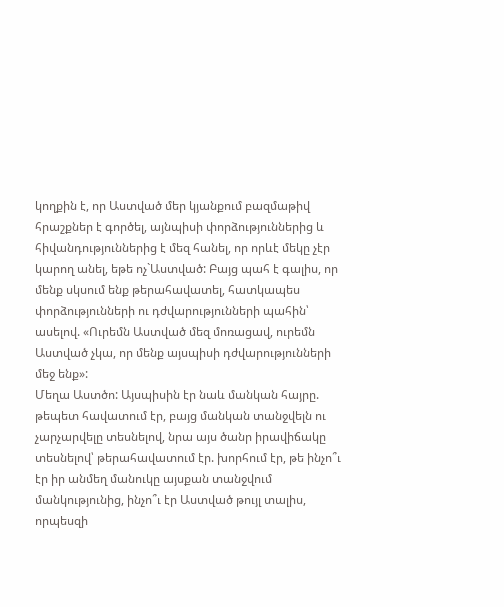կողքին է, որ Աստված մեր կյանքում բազմաթիվ հրաշքներ է գործել, այնպիսի փորձություններից և հիվանդություններից է մեզ հանել, որ որևէ մեկը չէր կարող անել, եթե ոչ`Աստված: Բայց պահ է գալիս, որ մենք սկսում ենք թերահավատել, հատկապես փորձությունների ու դժվարությունների պահին՝ ասելով. «Ուրեմն Աստված մեզ մոռացավ, ուրեմն Աստված չկա, որ մենք այսպիսի դժվարությունների մեջ ենք»:
Մեղա Աստծո: Այսպիսին էր նաև մանկան հայրը. թեպետ հավատում էր, բայց մանկան տանջվելն ու չարչարվելը տեսնելով, նրա այս ծանր իրավիճակը տեսնելով՝ թերահավատում էր. խորհում էր, թե ինչո՞ւ էր իր անմեղ մանուկը այսքան տանջվում մանկությունից, ինչո՞ւ էր Աստված թույլ տալիս, որպեսզի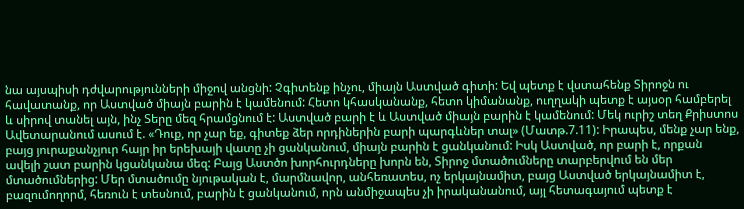նա այսպիսի դժվարությունների միջով անցնի: Չգիտենք ինչու, միայն Աստված գիտի: Եվ պետք է վստահենք Տիրոջն ու հավատանք, որ Աստված միայն բարին է կամենում: Հետո կհասկանանք, հետո կիմանանք, ուղղակի պետք է այսօր համբերել և սիրով տանել այն, ինչ Տերը մեզ հրամցնում է: Աստված բարի է և Աստված միայն բարին է կամենում: Մեկ ուրիշ տեղ Քրիստոս Ավետարանում ասում է. «Դուք, որ չար եք, գիտեք ձեր որդիներին բարի պարգևներ տալ» (Մատթ.7.11): Իրապես, մենք չար ենք, բայց յուրաքանչյուր հայր իր երեխայի վատը չի ցանկանում, միայն բարին է ցանկանում: Իսկ Աստված, որ բարի է, որքան ավելի շատ բարին կցանկանա մեզ: Բայց Աստծո խորհուրդները խորն են, Տիրոջ մտածումները տարբերվում են մեր մտածումներից: Մեր մտածումը նյութական է, մարմնավոր, անհեռատես, ոչ երկայնամիտ, բայց Աստված երկայնամիտ է, բազումողորմ, հեռուն է տեսնում, բարին է ցանկանում, որն անմիջապես չի իրականանում, այլ հետագայում պետք է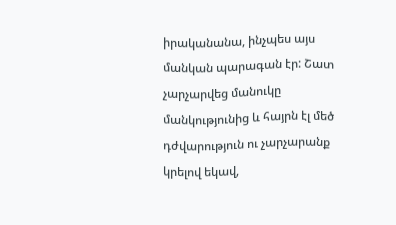իրականանա, ինչպես այս մանկան պարագան էր: Շատ չարչարվեց մանուկը մանկությունից և հայրն էլ մեծ դժվարություն ու չարչարանք կրելով եկավ,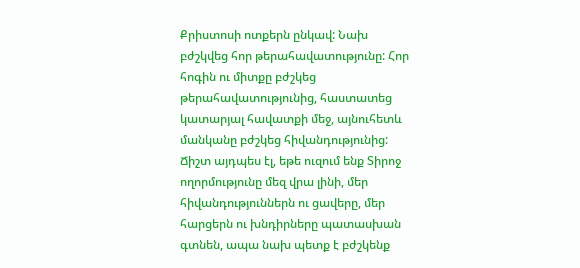Քրիստոսի ոտքերն ընկավ: Նախ բժշկվեց հոր թերահավատությունը: Հոր հոգին ու միտքը բժշկեց թերահավատությունից, հաստատեց կատարյալ հավատքի մեջ, այնուհետև մանկանը բժշկեց հիվանդությունից: Ճիշտ այդպես էլ, եթե ուզում ենք Տիրոջ ողորմությունը մեզ վրա լինի, մեր հիվանդություններն ու ցավերը, մեր հարցերն ու խնդիրները պատասխան գտնեն, ապա նախ պետք է բժշկենք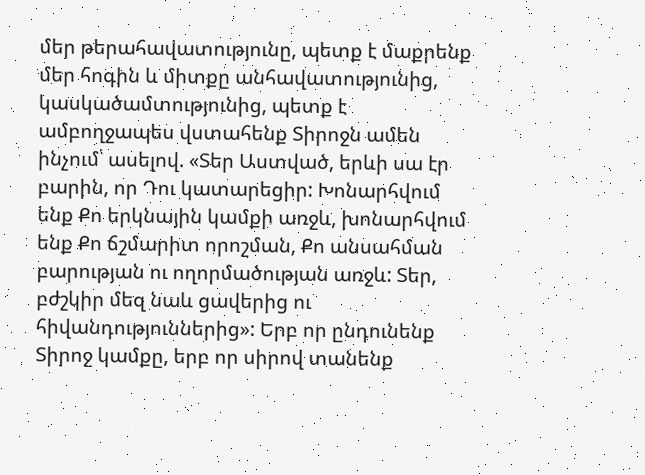մեր թերահավատությունը, պետք է մաքրենք մեր հոգին և միտքը անհավատությունից, կասկածամտությունից, պետք է ամբողջապես վստահենք Տիրոջն ամեն ինչում՝ ասելով. «Տեր Աստված, երևի սա էր բարին, որ Դու կատարեցիր: Խոնարհվում ենք Քո երկնային կամքի առջև, խոնարհվում ենք Քո ճշմարիտ որոշման, Քո անսահման բարության ու ողորմածության առջև: Տեր, բժշկիր մեզ նաև ցավերից ու հիվանդություններից»: Երբ որ ընդունենք Տիրոջ կամքը, երբ որ սիրով տանենք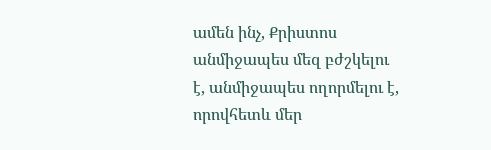ամեն ինչ, Քրիստոս անմիջապես մեզ բժշկելու է, անմիջապես ողորմելու է, որովհետև մեր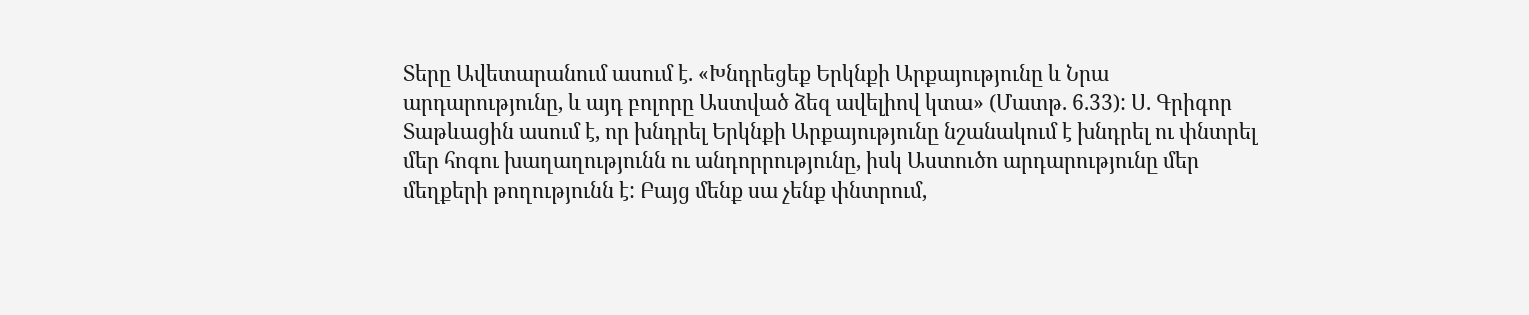Տերը Ավետարանում ասում է. «Խնդրեցեք Երկնքի Արքայությունը և Նրա արդարությունը, և այդ բոլորը Աստված ձեզ ավելիով կտա» (Մատթ. 6.33): Ս. Գրիգոր Տաթևացին ասում է, որ խնդրել Երկնքի Արքայությունը նշանակում է խնդրել ու փնտրել մեր հոգու խաղաղությունն ու անդորրությունը, իսկ Աստուծո արդարությունը մեր մեղքերի թողությունն է: Բայց մենք սա չենք փնտրում,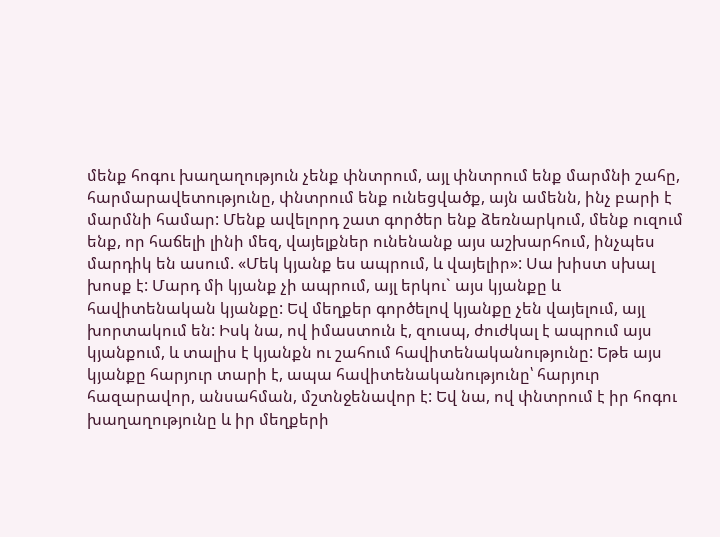մենք հոգու խաղաղություն չենք փնտրում, այլ փնտրում ենք մարմնի շահը, հարմարավետությունը, փնտրում ենք ունեցվածք, այն ամենն, ինչ բարի է մարմնի համար: Մենք ավելորդ շատ գործեր ենք ձեռնարկում, մենք ուզում ենք, որ հաճելի լինի մեզ, վայելքներ ունենանք այս աշխարհում, ինչպես մարդիկ են ասում. «Մեկ կյանք ես ապրում, և վայելիր»: Սա խիստ սխալ խոսք է: Մարդ մի կյանք չի ապրում, այլ երկու` այս կյանքը և հավիտենական կյանքը: Եվ մեղքեր գործելով կյանքը չեն վայելում, այլ խորտակում են: Իսկ նա, ով իմաստուն է, զուսպ, ժուժկալ է ապրում այս կյանքում, և տալիս է կյանքն ու շահում հավիտենականությունը: Եթե այս կյանքը հարյուր տարի է, ապա հավիտենականությունը՝ հարյուր հազարավոր, անսահման, մշտնջենավոր է: Եվ նա, ով փնտրում է իր հոգու խաղաղությունը և իր մեղքերի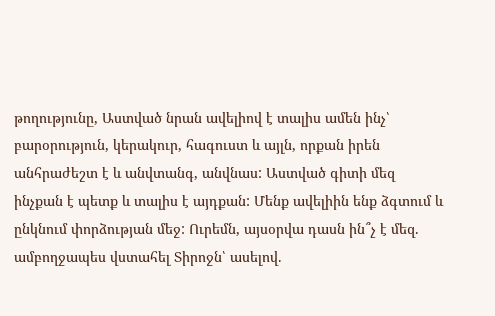թողությունը, Աստված նրան ավելիով է տալիս ամեն ինչ՝ բարօրություն, կերակուր, հագուստ և այլն, որքան իրեն անհրաժեշտ է և անվտանգ, անվնաս: Աստված գիտի մեզ ինչքան է պետք և տալիս է այդքան: Մենք ավելիին ենք ձգտում և ընկնում փորձության մեջ: Ուրեմն, այսօրվա դասն ին՞չ է մեզ. ամբողջապես վստահել Տիրոջն՝ ասելով.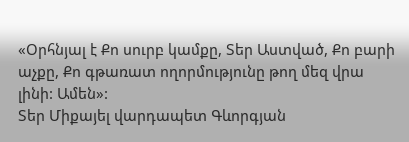«Օրհնյալ է Քո սուրբ կամքը, Տեր Աստված, Քո բարի աչքը, Քո գթառատ ողորմությունը թող մեզ վրա լինի: Ամեն»:
Տեր Միքայել վարդապետ Գևորգյան